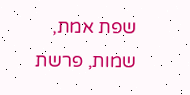שפת אמת, שמות, פרשת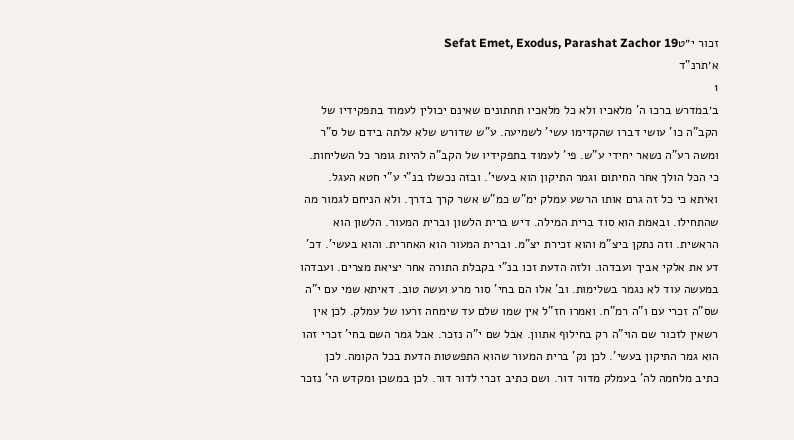זכור י״טSefat Emet, Exodus, Parashat Zachor 19
א׳תרנ"ד
1
ב׳במדרש ברכו ה' מלאכיו ולא כל מלאכיו תחתונים שאינם יכולין לעמוד בתפקידיו של הקב"ה כו' עושי דברו שהקדימו עשי' לשמיעה. ע"ש שדורש שלא עלתה בידם של ס"ר ומשה רע"ה נשאר יחידי ע"ש. פי' לעמוד בתפקידיו של הקב"ה להיות גומר כל השליחות. כי הכל הולך אחר החיתום וגמר התיקון הוא בעשי'. ובזה נכשלו בנ"י ע"י חטא העגל. ואיתא כי כל זה גרם אותו הרשע עמלק ימ"ש כמ"ש אשר קרך בדרך. ולא הניחם לגמור מה שהתחילו. ובאמת הוא סוד ברית המילה. דיש ברית הלשון וברית המעור. הלשון הוא הראשית. וזה נתקן ביצ"מ והוא זכירת יצ"מ. וברית המעור הוא האחרית. והוא בעשי'. דכ' דע את אלקי אביך ועבדהו. ולזה הדעת זכו בנ"י בקבלת התורה אחר יציאת מצרים. ועבדהו במעשה עוד לא נגמר בשלימות. וב' אלו הם בחי' סור מרע ועשה טוב. דאיתא שמי עם י"ה שס"ה זכרי עם ו"ה רמ"ח. ואמרו חז"ל אין שמו שלם עד שימחה זרעו של עמלק. לכן אין רשאין לזכור שם הוי"ה רק בחילוף אתוון. אבל שם י"ה נזכר. אבל גמר השם בחי' זכרי זהו הוא גמר התיקון בעשי'. לכן נק' ברית המעור שהוא התפשטות הדעת בכל הקומה. לכן כתיב מלחמה לה' בעמלק מדור דור. ושם כתיב זכרי לדור דור. לכן במשכן ומקדש הי' נזכר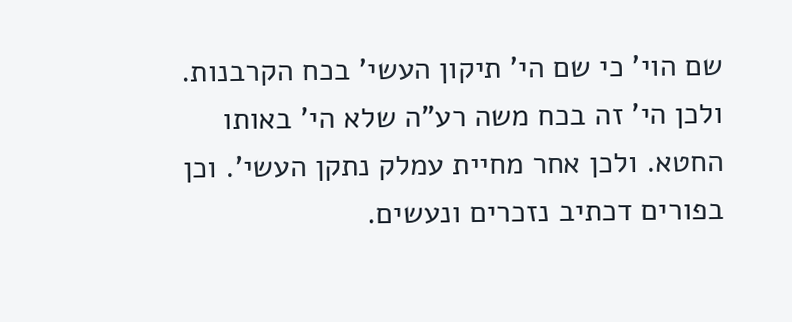שם הוי' כי שם הי' תיקון העשי' בכח הקרבנות. ולכן הי' זה בכח משה רע"ה שלא הי' באותו החטא. ולכן אחר מחיית עמלק נתקן העשי'. וכן בפורים דכתיב נזכרים ונעשים.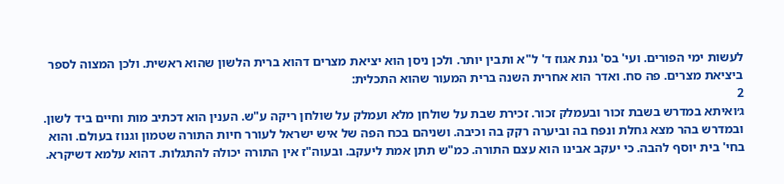לעשות ימי הפורים. ועי' בס' גנת אגוז ד' ל"א ותבין יותר. ולכן ניסן הוא יציאת מצרים דהוא ברית הלשון שהוא ראשית. ולכן המצוה לספר ביציאת מצרים. פה סח. ואדר הוא אחרית השנה ברית המעור שהוא התכלית:
2
ג׳ואיתא במדרש בשבת זכור ובעמלק זכור. זכירת שבת על שולחן מלא ועמלק על שולחן ריקה ע"ש. הענין הוא דכתיב מות וחיים ביד לשון. ובמדרש בהר מצא גחלת ונפח בה וביערה רקק בה וכיבה. ושניהם בכח הפה של איש ישראל לעורר חיות התורה שטמון וגנוז בעולם. והוא בחי' בית יוסף להבה. כי יעקב אבינו הוא עצם התורה. כמ"ש תתן אמת ליעקב. ובעוה"ז אין התורה יכולה להתגלות. דהוא עלמא דשיקרא.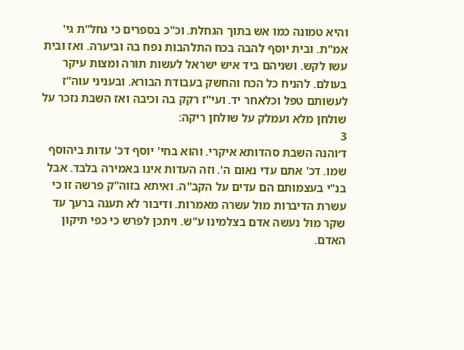והיא טמונה כמו אש בתוך הגחלת. וכ"כ בספרים כי גחל"ת גי' אמ"ת. ובית יוסף להבה בכח התלהבות נפח בה וביערה. ואז ובית עשו לקש. ושניהם ביד איש ישראל לעשות תורה ומצות עיקר בעולם. להניח כל הכח והחשק בעבודת הבורא. ובעניני עוה"ז לעשותם טפל וכלאחר יד. ועי"ז רקק בה וכיבה ואז השבת נזכר על שולחן מלא ועמלק על שולחן ריקה:
3
ד׳והנה השבת סהדותא איקרי. והוא בחי' יוסף דכ' עדות ביהוסף שמו. דכ' אתם עדי נאום ה'. וזה העדות אינו באמירה בלבד. אבל בנ"י בעצמותם הם עדים על הקב"ה. ואיתא בזוה"ק פרשה זו כי עשרת הדיברות מול עשרה מאמרות. ודיבור לא תענה ברעך עד שקר מול נעשה אדם בצלמינו ע"ש. ויתכן לפרש כי כפי תיקון האדם.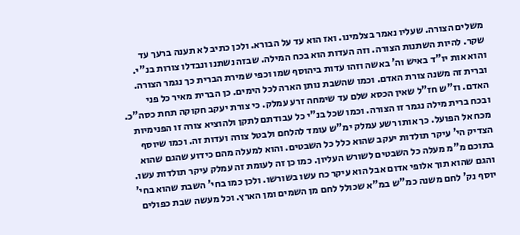משלים הצורה. שעליו נאמר בצלמינו. ואז הוא עד על הבורא. ולכן כתיב לא תענה ברעך עד שקר. להיות השתנות הצורה. וזה העדות הוא בכח המילה. שבזה נשתנו ונבדלו צורות בנ"י. והוא אות יו"ד באיש וה' באשה וזהו עדות ביהוסף שמו וכפי שמירת הברית כך נגמר הצורה. וברית זה משנה צורת האדם. וכמו שהשבת נותן הארה לכל הימים. כן הברית מאיר כל פני האדם. וז"ש חז"ל שאין הכסא שלם עד שימחה זרע עמלק. כי צורת יעקב חקוקה תחת כסה"כ. ובכח ברית מילה נגמר זו הצורה. וכמו שכל בנ"י כל עבודתם לתקן ולהוציא צורה זו הפנימיות מכח אל הפועל. כך אותו רשע עמלק ימ"ש עומד להלחם ולבטל צורה ועדות זה. וכמו שיוסף הצדיק הי' עיקר תולדות יעקב שהוא כלל כל השבטים. והוא למעלה מהם כידוע שהגם שהוא בתוכם מ"מ מעלה כל השבטים לשורש העליון. כמו כן זה לעומת זה עמלק עיקר תולדות עשו. והגם שהוא תוך אלופי אדום אבל הוא עיקר כח עשו בשורשו. ולכן כמו בחי' השבת שהוא בחי' יוסף נק' לחם משנה כמ"ש במ"א שכולל לחם מן השמים ומן הארץ. וכל מעשה שבת כפולים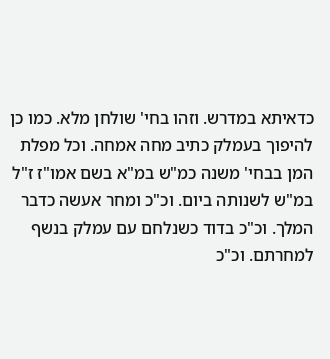כדאיתא במדרש. וזהו בחי' שולחן מלא. כמו כן להיפוך בעמלק כתיב מחה אמחה. וכל מפלת המן בבחי' משנה כמ"ש במ"א בשם אמו"ז ז"ל במ"ש לשנותה ביום. וכ"כ ומחר אעשה כדבר המלך. וכ"כ בדוד כשנלחם עם עמלק בנשף למחרתם. וכ"כ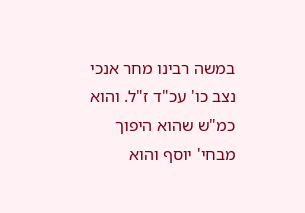במשה רבינו מחר אנכי נצב כו' עכ"ד ז"ל. והוא כמ"ש שהוא היפוך מבחי' יוסף והוא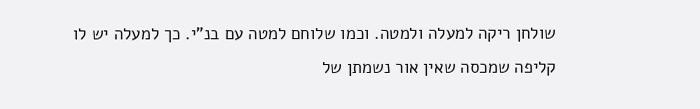שולחן ריקה למעלה ולמטה. וכמו שלוחם למטה עם בנ"י. כך למעלה יש לו קליפה שמכסה שאין אור נשמתן של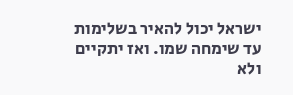ישראל יכול להאיר בשלימות עד שימחה שמו. ואז יתקיים ולא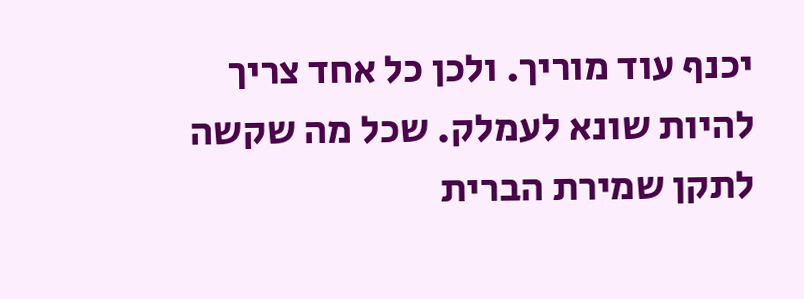יכנף עוד מוריך. ולכן כל אחד צריך להיות שונא לעמלק. שכל מה שקשה לתקן שמירת הברית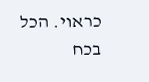כראוי. הכל בכח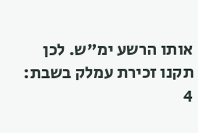אותו הרשע ימ"ש. לכן תקנו זכירת עמלק בשבת:
4